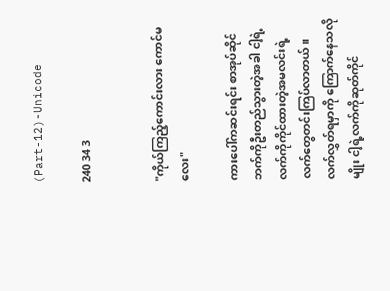(Part-12)-Unicode

240 34 3


"ကိုယ်ကြည့်ကောင်းလား ကောင်မလေး"

ကားပေါ်ကဆင်းရင်း စာအုပ်ဆိုင်ဘက်ကိုဦးတည်သွားတဲ့အခါ ငါ့ရဲ့လက်ကိုကိုင်ထားတဲ့အမလင်းရဲ့လက်တွေတင်းကြပ်လာတယ်။ လက်လွှတ်ရမှာကို ကြောက်နေသလိုမျိုး ငါ့ရဲ့လက်ကိုဆုတ်ကိုင်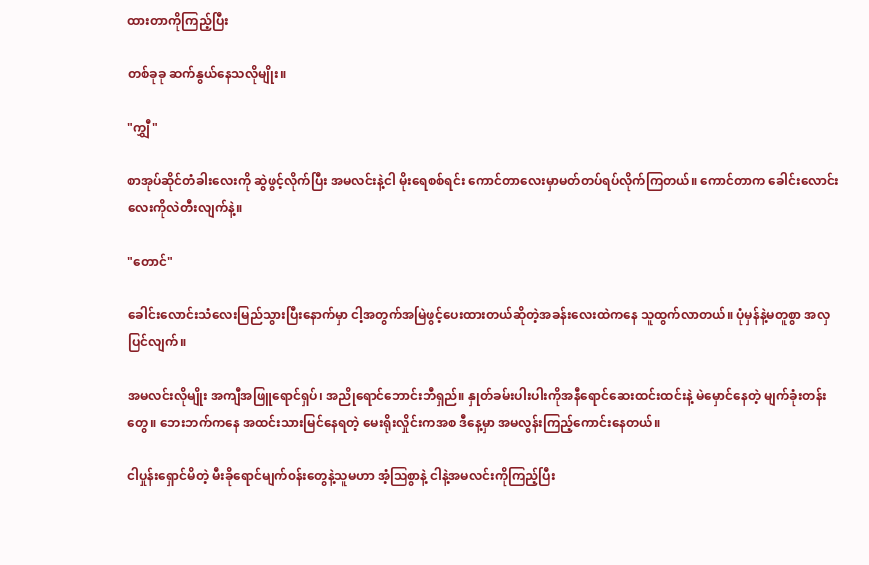ထားတာကိုကြည့်ပြီး

တစ်ခုခု ဆက်နွယ်နေသလိုမျိုး။

"ကျွှီ"

စာအုပ်ဆိုင်တံခါးလေးကို ဆွဲဖွင့်လိုက်ပြီး အမလင်းနဲ့ငါ မိုးရေစစ်ရင်း ကောင်တာလေးမှာမတ်တပ်ရပ်လိုက်ကြတယ်။ ကောင်တာက ခေါင်းလောင်းလေးကိုလဲတီးလျက်နဲ့။

"တောင်"

ခေါင်းလောင်းသံလေးမြည်သွားပြီးနောက်မှာ ငါ့အတွက်အမြဲဖွင့်ပေးထားတယ်ဆိုတဲ့အခန်းလေးထဲကနေ သူထွက်လာတယ်။ ပုံမှန်နဲ့မတူစွာ အလှပြင်လျက်။

အမလင်းလိုမျိုး အကျီအဖြူရောင်ရှပ်၊ အညိုရောင်ဘောင်းဘီရှည်။ နှုတ်ခမ်းပါးပါးကိုအနီရောင်ဆေးထင်းထင်းနဲ့ မဲမှောင်နေတဲ့ မျက်ခုံးတန်းတွေ။ ဘေးဘက်ကနေ အထင်းသားမြင်နေရတဲ့ မေးရိုးလှိုင်းကအစ ဒီနေ့မှာ အမလွန်းကြည့်ကောင်းနေတယ်။

ငါပှုန်းရှောင်မိတဲ့ မီးခိုရောင်မျက်၀န်းတွေနဲ့သူမဟာ အံ့ဩစွာနဲ့ ငါနဲ့အမလင်းကိုကြည့်ပြီး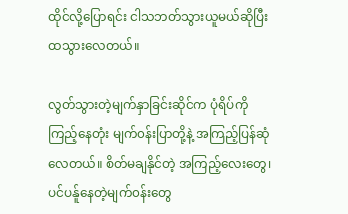ထိုင်လို့ပြောရင်း ငါသဘတ်သွားယူမယ်ဆိုပြီး ထသွားလေတယ်။

လွတ်သွားတဲ့မျက်နှာခြင်းဆိုင်က ပုံရိပ်ကိုကြည့်နေတုံး မျက်၀န်းပြာတို့နဲ့ အကြည့်ပြန်ဆုံလေတယ်။ စိတ်မချနိုင်တဲ့ အကြည့်လေးတွေ၊ ပင်ပန်ူနေတဲ့မျက်၀န်းတွေ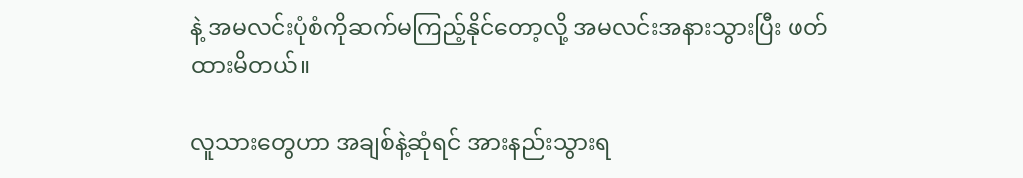နဲ့ အမလင်းပုံစံကိုဆက်မကြည့်နိုင်တော့လို့ အမလင်းအနားသွားပြီး ဖတ်ထားမိတယ်။

လူသားတွေဟာ အချစ်နဲ့ဆုံရင် အားနည်းသွားရ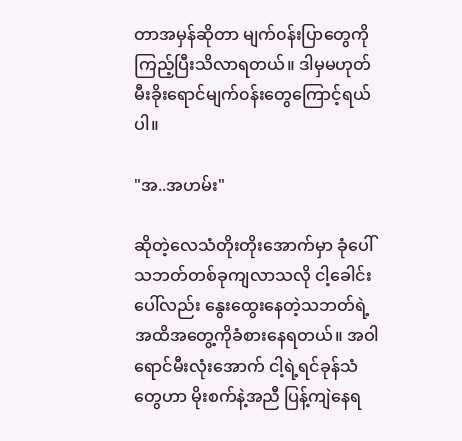တာအမှန်ဆိုတာ မျက်၀န်းပြာတွေကိုကြည့်ပြီးသိလာရတယ်။ ဒါမှမဟုတ် မီးခိုးရောင်မျက်၀န်းတွေကြောင့်ရယ်ပါ။

"အ..အဟမ်း"

ဆိုတဲ့လေသံတိုး‌တိုးအောက်မှာ ခုံပေါ်သဘတ်တစ်ခုကျလာသလို ငါ့ခေါင်းပေါ်လည်း နွေးထွေးနေတဲ့သဘတ်‌ရဲ့အထိအတွေ့ကိုခံစားနေရတယ်။ အဝါရောင်မီးလုံးအောက် ငါ့ရဲ့ရင်ခုန်သံတွေဟာ မိုးစက်နဲ့အညီ ပြန့်ကျဲနေရ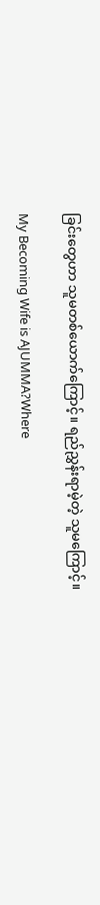ခြင်းတွေဟာ သူမတစ်ယောက်ကြောင့်။ ရည်ညွှန်းရာမဲ့တဲ့ သူမကြောင့်။

My Becoming Wife is AJUMMA?Where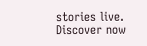stories live. Discover now